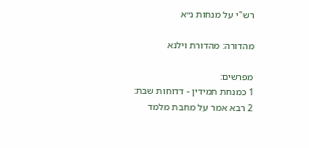רש"י על מנחות נ״א

מהדורה: מהדורת וילנא

מפרשים:
1 כמנחת תמידין - דדוחות שבת:
2 רבא אמר על מחבת מלמד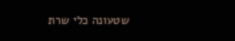שטעונה כלי שרת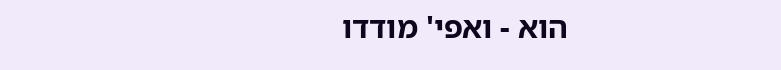הוא - ואפי' מודדו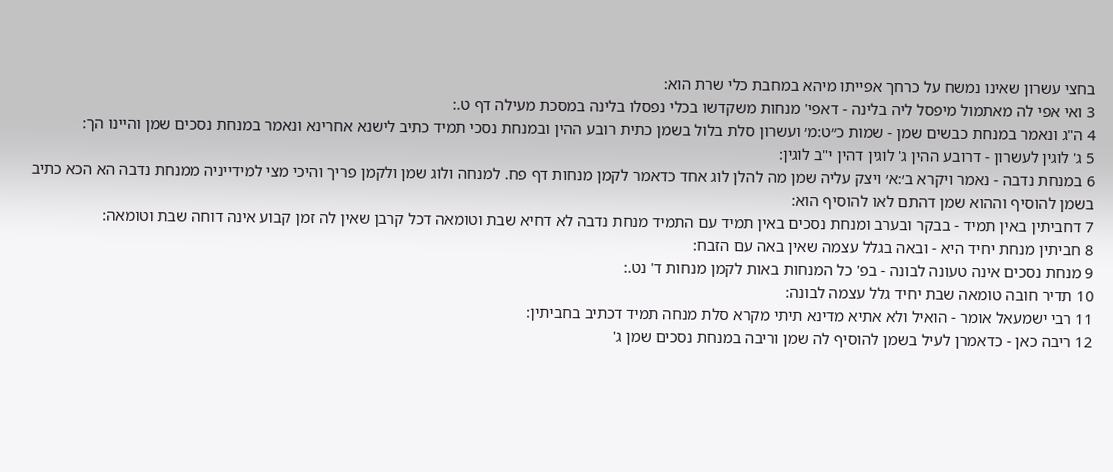בחצי עשרון שאינו נמשח על כרחך אפייתו מיהא במחבת כלי שרת הוא:
3 ואי אפי לה מאתמול מיפסל ליה בלינה - דאפי' מנחות משקדשו בכלי נפסלו בלינה במסכת מעילה דף ט.:
4 ה"ג ונאמר במנחת כבשים שמן - שמות כ״ט:מ׳ ועשרון סלת בלול בשמן כתית רובע ההין ובמנחת נסכי תמיד כתיב לישנא אחרינא ונאמר במנחת נסכים שמן והיינו הך:
5 ג' לוגין לעשרון - דרובע ההין ג' לוגין דהין י"ב לוגין:
6 במנחת נדבה - נאמר ויקרא ב׳:א׳ ויצק עליה שמן מה להלן לוג אחד כדאמר לקמן מנחות דף פח. למנחה ולוג שמן ולקמן פריך והיכי מצי למידייניה ממנחת נדבה הא הכא כתיב בשמן להוסיף וההוא שמן דהתם לאו להוסיף הוא:
7 דחביתין באין תמיד - בבקר ובערב ומנחת נסכים באין תמיד עם התמיד מנחת נדבה לא דחיא שבת וטומאה דכל קרבן שאין לה זמן קבוע אינה דוחה שבת וטומאה:
8 חביתין מנחת יחיד היא - ובאה בגלל עצמה שאין באה עם הזבח:
9 מנחת נסכים אינה טעונה לבונה - בפ' כל המנחות באות לקמן מנחות ד' נט.:
10 תדיר חובה טומאה שבת יחיד גלל עצמה לבונה:
11 רבי ישמעאל אומר - הואיל ולא אתיא מדינא תיתי מקרא סלת מנחה תמיד דכתיב בחביתין:
12 ריבה כאן - כדאמרן לעיל בשמן להוסיף לה שמן וריבה במנחת נסכים שמן ג'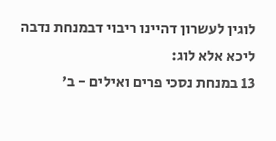לוגין לעשרון דהיינו ריבוי דבמנחת נדבה ליכא אלא לוג:
13 במנחת נסכי פרים ואילים - ב'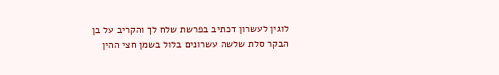לוגין לעשרון דכתיב בפרשת שלח לך והקריב על בן הבקר סלת שלשה עשרונים בלול בשמן חצי ההין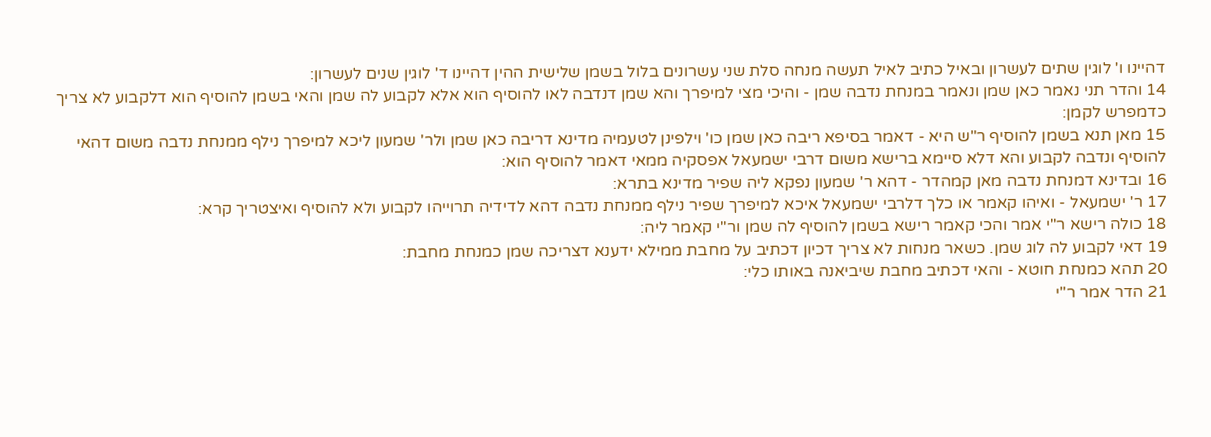דהיינו ו' לוגין שתים לעשרון ובאיל כתיב לאיל תעשה מנחה סלת שני עשרונים בלול בשמן שלישית ההין דהיינו ד' לוגין שנים לעשרון:
14 והדר תני נאמר כאן שמן ונאמר במנחת נדבה שמן - והיכי מצי למיפרך והא שמן דנדבה לאו להוסיף הוא אלא לקבוע לה שמן והאי בשמן להוסיף הוא דלקבוע לא צריך כדמפרש לקמן:
15 מאן תנא בשמן להוסיף ר"ש היא - דאמר בסיפא ריבה כאן שמן כו' וילפינן לטעמיה מדינא דריבה כאן שמן ולר' שמעון ליכא למיפרך נילף ממנחת נדבה משום דהאי להוסיף ונדבה לקבוע והא דלא סיימא ברישא משום דרבי ישמעאל אפסקיה ממאי דאמר להוסיף הוא:
16 ובדינא דמנחת נדבה מאן קמהדר - דהא ר' שמעון נפקא ליה שפיר מדינא בתרא:
17 ר' ישמעאל - ואיהו קאמר או כלך דלרבי ישמעאל איכא למיפרך שפיר נילף ממנחת נדבה דהא לדידיה תרוייהו לקבוע ולא להוסיף ואיצטריך קרא:
18 כולה רישא ר"י אמר והכי קאמר רישא בשמן להוסיף לה שמן ור"י קאמר ליה:
19 דאי לקבוע לה לוג שמן. כשאר מנחות לא צריך דכיון דכתיב על מחבת ממילא ידענא דצריכה שמן כמנחת מחבת:
20 תהא כמנחת חוטא - והאי דכתיב מחבת שיביאנה באותו כלי:
21 הדר אמר ר"י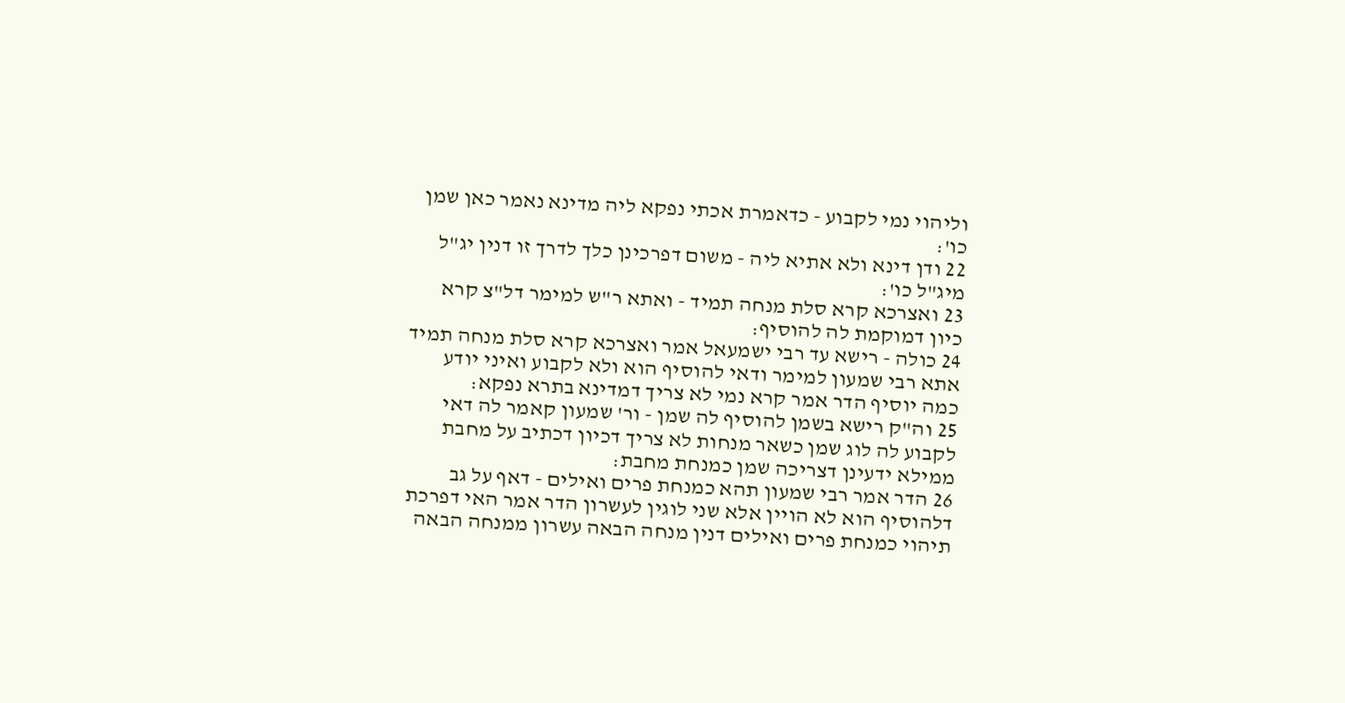וליהוי נמי לקבוע - כדאמרת אכתי נפקא ליה מדינא נאמר כאן שמן כו':
22 ודן דינא ולא אתיא ליה - משום דפרכינן כלך לדרך זו דנין יג"ל מיג"ל כו':
23 ואצרכא קרא סלת מנחה תמיד - ואתא ר"ש למימר דל"צ קרא כיון דמוקמת לה להוסיף:
24 כולה - רישא עד רבי ישמעאל אמר ואצרכא קרא סלת מנחה תמיד אתא רבי שמעון למימר ודאי להוסיף הוא ולא לקבוע ואיני יודע כמה יוסיף הדר אמר קרא נמי לא צריך דמדינא בתרא נפקא:
25 וה"ק רישא בשמן להוסיף לה שמן - ור' שמעון קאמר לה דאי לקבוע לה לוג שמן כשאר מנחות לא צריך דכיון דכתיב על מחבת ממילא ידעינן דצריכה שמן כמנחת מחבת:
26 הדר אמר רבי שמעון תהא כמנחת פרים ואילים - דאף על גב דלהוסיף הוא לא הויין אלא שני לוגין לעשרון הדר אמר האי דפרכת תיהוי כמנחת פרים ואילים דנין מנחה הבאה עשרון ממנחה הבאה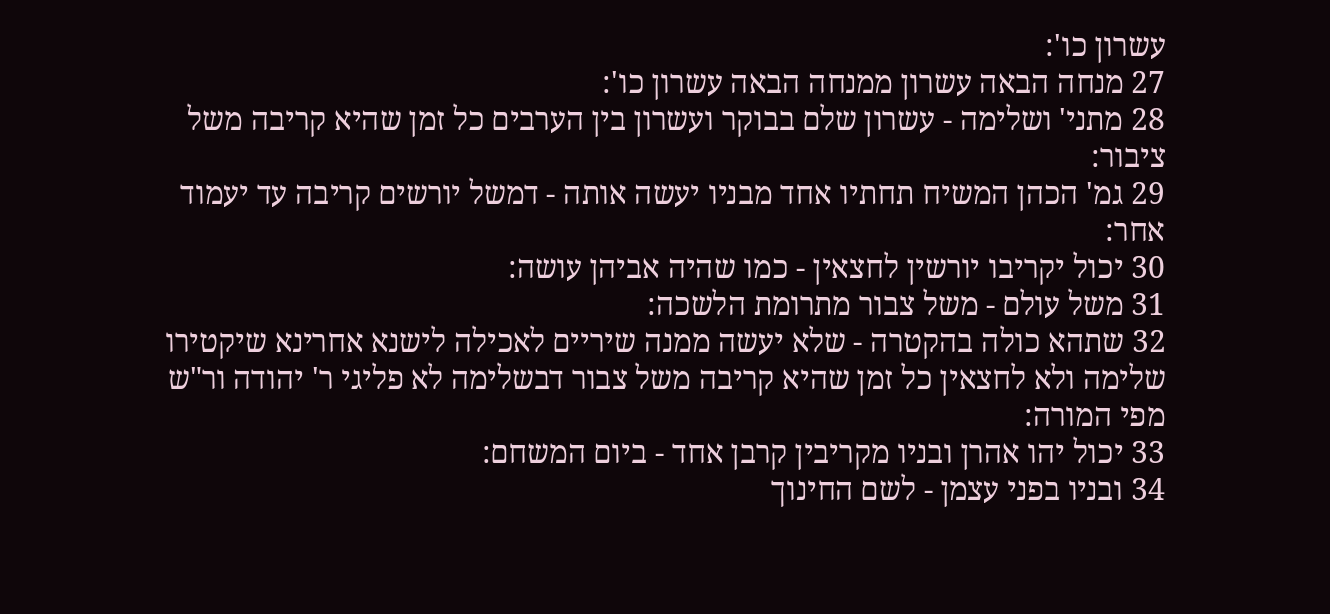עשרון כו':
27 מנחה הבאה עשרון ממנחה הבאה עשרון כו':
28 מתני' ושלימה - עשרון שלם בבוקר ועשרון בין הערבים כל זמן שהיא קריבה משל ציבור:
29 גמ' הכהן המשיח תחתיו אחד מבניו יעשה אותה - דמשל יורשים קריבה עד יעמוד אחר:
30 יכול יקריבו יורשין לחצאין - כמו שהיה אביהן עושה:
31 משל עולם - משל צבור מתרומת הלשכה:
32 שתהא כולה בהקטרה - שלא יעשה ממנה שיריים לאכילה לישנא אחרינא שיקטירו שלימה ולא לחצאין כל זמן שהיא קריבה משל צבור דבשלימה לא פליגי ר' יהודה ור"ש מפי המורה:
33 יכול יהו אהרן ובניו מקריבין קרבן אחד - ביום המשחם:
34 ובניו בפני עצמן - לשם החינוך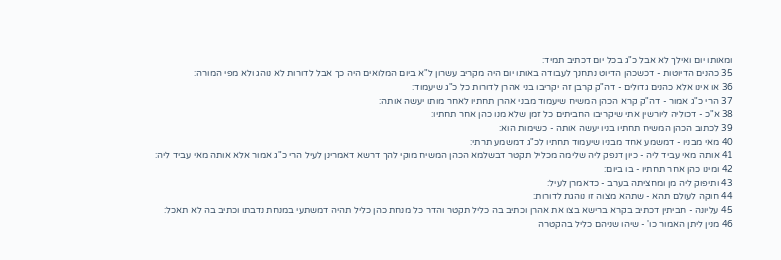ומאותו יום ואילך לא אבל כ"ג בכל יום דכתיב תמיד:
35 כהנים הדיוטות - דכשכהן הדיוט נתחנך לעבודה באותו יום היה מקריב עשרון ל"א ביום המלואים היה כך אבל לדורות לא נוהג ולא מפי המורה:
36 או אינו אלא כהנים גדולים - דה"ק קרבן זה יקריבו בני אהרן לדורות כל כ"ג שיעמוד:
37 הרי כ"ג אמור - דה"ק קרא הכהן המשיח שיעמוד מבני אהרן תחתיו לאחר מותו יעשה אותה:
38 א"כ - דכוליה ליורשין אתי שיקריבו החביתים כל זמן שלא מנו כהן אחר תחתיו:
39 לכתוב הכהן המשיח תחתיו בניו יעשה אותה - כשימות הוא:
40 מאי מבניו - דמשמע אחד מבניו שיעמוד תחתיו לכ"ג דמשמע תרתי:
41 אותה מאי עביד ליה - כיון דנפק ליה שלימה מכליל תקטר דבשלמא הכהן המשיח מוקי להך דרשא דאמרינן לעיל הרי כ"ג אמור אלא אותה מאי עביד ליה:
42 ומינו כהן אחר תחתיו - בו ביום:
43 ותיפוק ליה מן ומחציתה בערב - כדאמרן לעיל:
44 חוקה לעולם תהא - שתהא מצוה זו נוהגת לדורות:
45 עליונה - חביתין דכתיב בקרא ברישא בצו את אהרן וכתיב בה כליל תקטר והדר כל מנחת כהן כליל תהיה דמשתעי במנחת נדבתו וכתיב בה לא תאכל:
46 מנין ליתן האמור כו' - שיהו שניהם כליל בהקטרה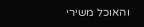והאוכל משירי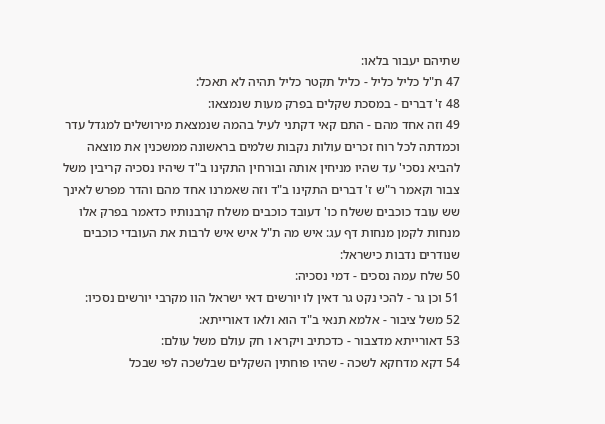שתיהם יעבור בלאו:
47 ת"ל כליל כליל - כליל תקטר כליל תהיה לא תאכל:
48 ז' דברים - במסכת שקלים בפרק מעות שנמצאו:
49 וזה אחד מהם - התם קאי דקתני לעיל בהמה שנמצאת מירושלים למגדל עדר וכמדתה לכל רוח זכרים עולות נקבות שלמים בראשונה ממשכנין את מוצאה להביא נסכי' עד שהיו מניחין אותה ובורחין התקינו ב"ד שיהיו נסכיה קריבין משל צבור וקאמר ר"ש ז' דברים התקינו ב"ד וזה שאמרנו אחד מהם והדר מפרש לאינך שש עובד כוכבים ששלח כו' דעובד כוכבים משלח קרבנותיו כדאמר בפרק אלו מנחות לקמן מנחות דף עג: איש מה ת"ל איש איש לרבות את העובדי כוכבים שנודרים נדבות כישראל:
50 שלח עמה נסכים - דמי נסכיה:
51 וכן גר - להכי נקט גר דאין לו יורשים דאי ישראל הוו מקרבי יורשים נסכיו:
52 משל ציבור - אלמא תנאי ב"ד הוא ולאו דאורייתא:
53 דאורייתא מדצבור - כדכתיב ויקרא ו חק עולם משל עולם:
54 דקא מדחקא לשכה - שהיו פוחתין השקלים שבלשכה לפי שבכל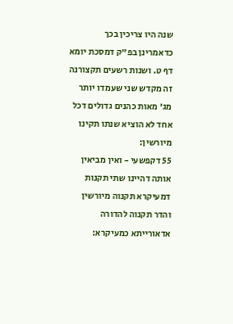שנה היו צריכין בכך כדאמרינן בפ"ק דמסכת יומא דף ט. ושנות רשעים תקצורנה זה מקדש שני שעמדו יותר מג' מאות כהנים גדולים דכל אחד לא הוציא שנתו תקינו מיורשין:
55 דקפשעי - ואין מביאין אותה דהיינו שתי תקנות דמעיקרא תקנוה מיורשין והדר תקנוה להדורה אדאורייתא כמעיקרא: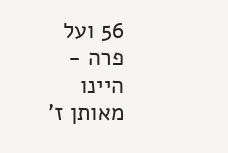56 ועל פרה - היינו מאותן ז'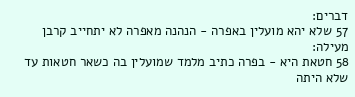דברים:
57 שלא יהא מועלין באפרה - הנהנה מאפרה לא יתחייב קרבן מעילה:
58 חטאת היא - בפרה כתיב מלמד שמועלין בה כשאר חטאות עד שלא היתה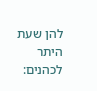להן שעת היתר לכהנים: